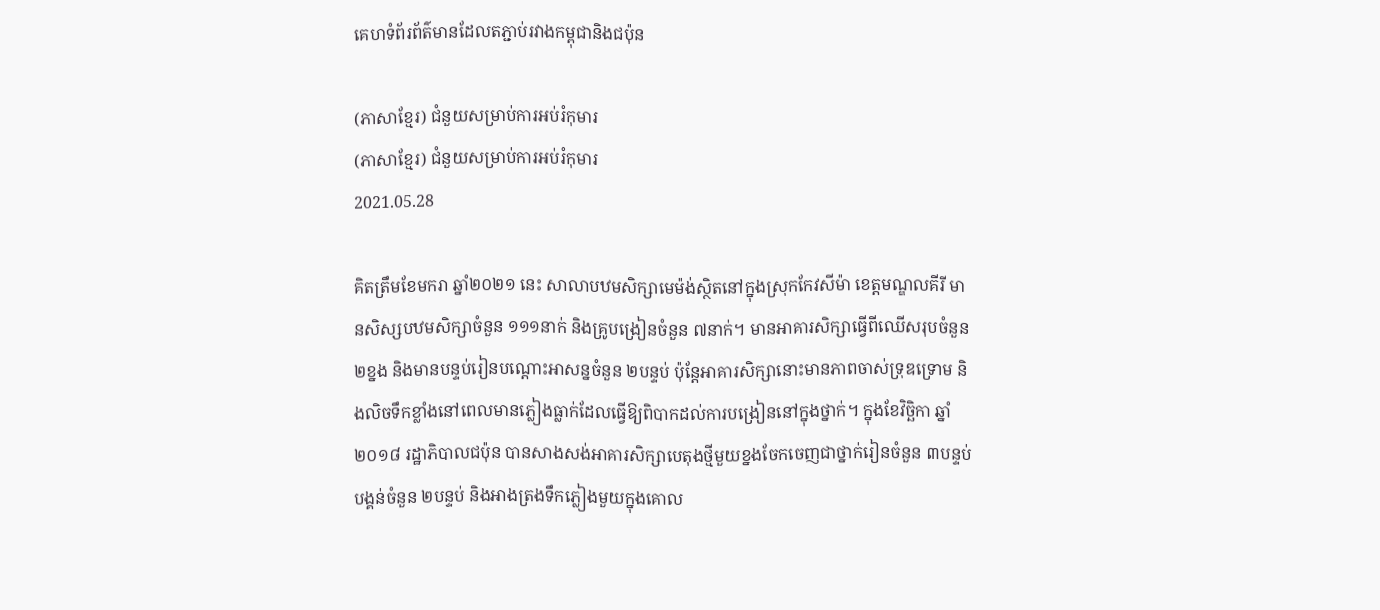គេហទំព័រព័ត៌មានដែលតភ្ជាប់រវាងកម្ពុជានិងជប៉ុន

(ភាសាខ្មែរ) ជំនួយសម្រាប់ការអប់រំកុមារ
(ភាសាខ្មែរ) ជំនួយសម្រាប់ការអប់រំកុមារ
2021.05.28

គិតត្រឹមខែមករា ឆ្នាំ២០២១ នេះ សាលាបឋមសិក្សាមេម៉ង់ស្ថិតនៅក្នុងស្រុកកែវសីម៉ា ខេត្តមណ្ឌលគីរី មានសិស្សបឋមសិក្សាចំនួន ១១១នាក់ និងគ្រូបង្រៀនចំនួន ៧នាក់។ មានអាគារសិក្សាធ្វើពីឈើសរុបចំនួន ២ខ្នង និងមានបន្ទប់រៀនបណ្តោះអាសន្នចំនួន ២បន្ទប់ ប៉ុន្តែអាគារសិក្សានោះមានភាពចាស់ទ្រុឌទ្រោម និងលិចទឹកខ្លាំងនៅពេលមានភ្លៀងធ្លាក់ដែលធ្វើឱ្យពិបាកដល់ការបង្រៀននៅក្នុងថ្នាក់។ ក្នុងខែវិច្ឆិកា ឆ្នាំ២០១៨ រដ្ឋាភិបាលជប៉ុន បានសាងសង់អាគារសិក្សាបេតុងថ្មីមួយខ្នងចែកចេញជាថ្នាក់រៀនចំនួន ៣បន្ទប់ បង្គន់ចំនួន ២បន្ទប់ និងអាងត្រងទឹកភ្លៀងមួយក្នុងគោល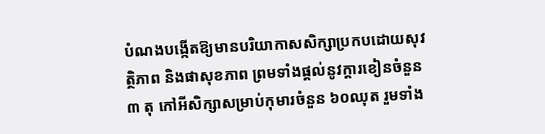បំណងបង្កើតឱ្យមានបរិយាកាសសិក្សាប្រកបដោយសុវត្ថិភាព និងផាសុខភាព ព្រមទាំងផ្តល់នូវក្តារខៀនចំនួន ៣ តុ កៅអីសិក្សាសម្រាប់កុមារចំនួន ៦០ឈុត រួមទាំង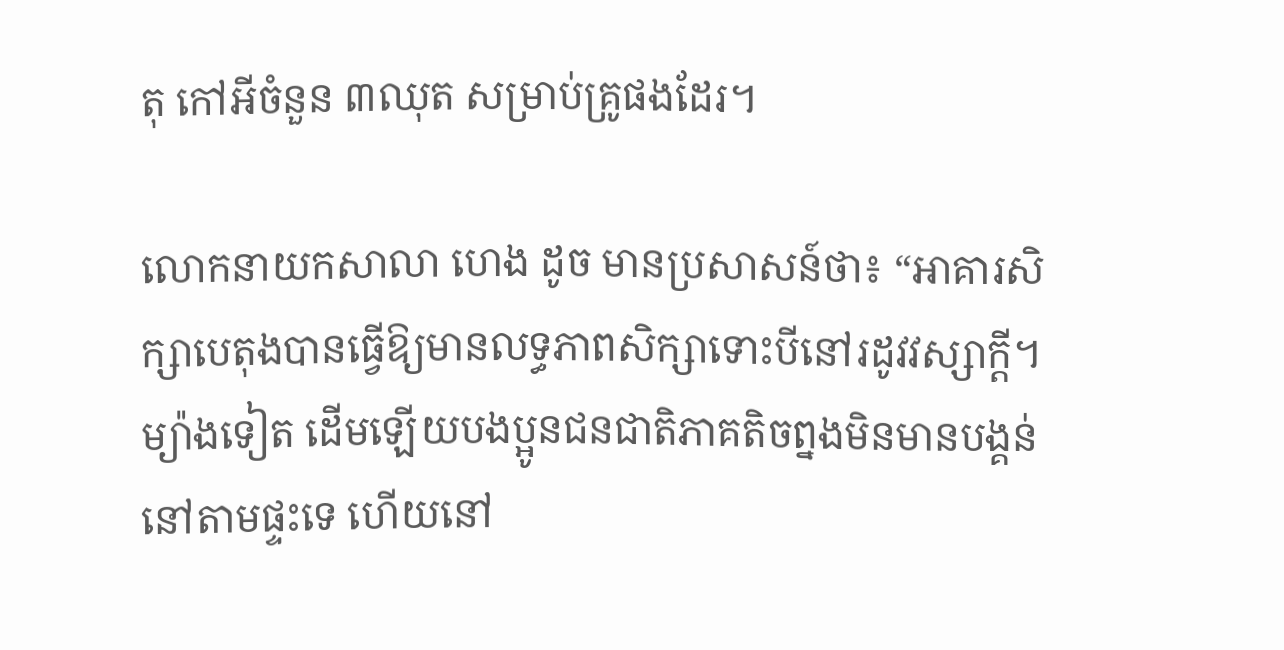តុ កៅអីចំនួន ៣ឈុត សម្រាប់គ្រូផងដែរ។

លោកនាយកសាលា ហេង ដូច មានប្រសាសន៍ថា៖ “អាគារសិក្សាបេតុងបានធ្វើឱ្យមានលទ្ធភាពសិក្សាទោះបីនៅរដូវវស្សាក្តី។ ម្យ៉ាងទៀត ដើមឡើយបងប្អូនជនជាតិភាគតិចព្នងមិនមានបង្គន់នៅតាមផ្ទះទេ ហើយនៅ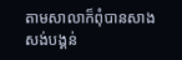តាមសាលាក៏ពុំបានសាងសង់បង្គន់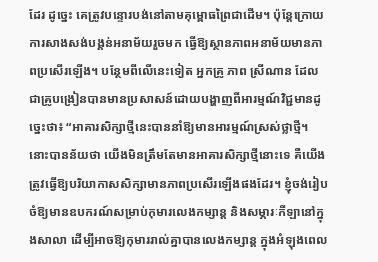ដែរ ដូច្នេះ គេត្រូវបន្ទោរបង់នៅតាមគុម្ពោធព្រៃជាដើម។ ប៉ុន្តែក្រោយការសាងសង់បង្គន់អនាម័យរួចមក ធ្វើឱ្យស្ថានភាពអនាម័យមានភាពប្រសើរឡើង។ បន្ថែមពីលើនេះទៀត អ្នកគ្រូ ភាព ស្រីណាន ដែលជាគ្រូបង្រៀនបានមានប្រសាសន៍ដោយបង្ហាញពីអារម្មណ៍វិជ្ជមានដូច្នេះថា៖ “អាគារសិក្សាថ្មីនេះបាននាំឱ្យមានអារម្មណ៍ស្រស់ថ្លាថ្មី។ នោះបានន័យថា យើងមិនត្រឹមតែមានអាគារសិក្សាថ្មីនោះទេ គឺយើងត្រូវធ្វើឱ្យបរិយាកាសសិក្សាមានភាពប្រសើរឡើងផងដែរ។ ខ្ញុំចង់រៀបចំឱ្យមានឧបករណ៍សម្រាប់កុមារលេងកម្សាន្ត និងសម្ភារៈកីឡានៅក្នុងសាលា ដើម្បីអាចឱ្យកុមាររាល់គ្នាបានលេងកម្សាន្ត ក្នុងអំឡុងពេល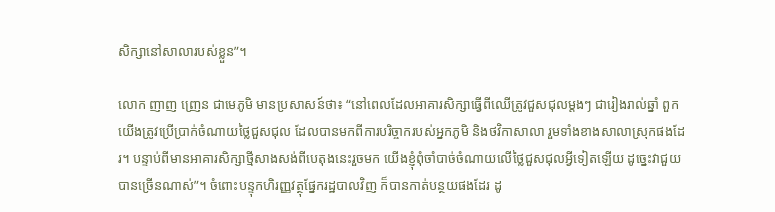សិក្សានៅសាលារបស់ខ្លួន”។

លោក ញាញ ញ្រេន ជាមេភូមិ មានប្រសាសន៍ថា៖ “នៅពេលដែលអាគារសិក្សាធ្វើពីឈើត្រូវជួសជុលម្តងៗ ជារៀងរាល់ឆ្នាំ ពួកយើងត្រូវប្រើប្រាក់ចំណាយថ្លៃជួសជុល ដែលបានមកពីការបរិច្ចាករបស់អ្នកភូមិ និងថវិកាសាលា រួមទាំងខាងសាលាស្រុកផងដែរ។ បន្ទាប់ពីមានអាគារសិក្សាថ្មីសាងសង់ពីបេតុងនេះរួចមក យើងខ្ញុំពុំចាំបាច់ចំណាយលើថ្លៃជួសជុលអ្វីទៀតឡើយ ដូច្នេះវាជួយបានច្រើនណាស់”។ ចំពោះបន្ទុកហិរញ្ញវត្ថុផ្នែករដ្ឋបាលវិញ ក៏បានកាត់បន្ថយផងដែរ ដូ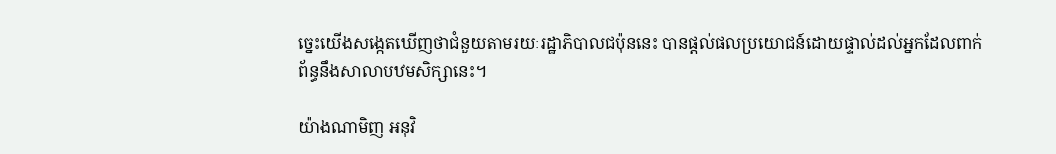ច្នេះយើងសង្កេតឃើញថាជំនួយតាមរយៈរដ្ឋាភិបាលជប៉ុននេះ បានផ្តល់ផលប្រយោជន៍ដោយផ្ទាល់ដល់អ្នកដែលពាក់ព័ន្ធនឹងសាលាបឋមសិក្សានេះ។

យ៉ាងណាមិញ អនុវិ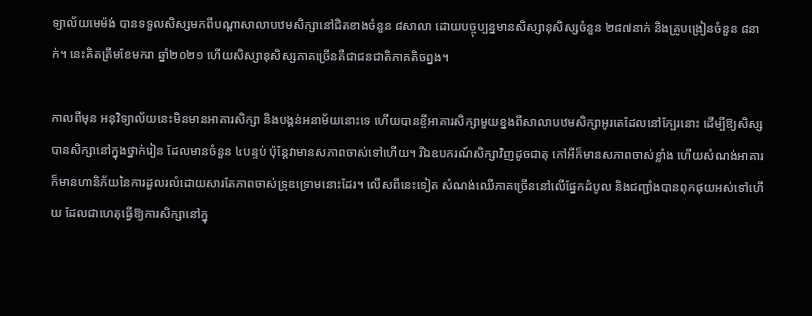ទ្យាល័យមេម៉ង់ បានទទួលសិស្សមកពីបណ្តាសាលាបឋមសិក្សានៅជិតខាងចំនួន ៨សាលា ដោយបច្ចុប្បន្នមានសិស្សានុសិស្សចំនួន ២៨៧នាក់ និងគ្រូបង្រៀនចំនួន ៨នាក់។ នេះគិតត្រឹមខែមករា ឆ្នាំ២០២១ ហើយសិស្សានុសិស្សភាគច្រើនគឺជាជនជាតិភាគតិចព្នង។

កាលពីមុន អនុវិទ្យាល័យនេះមិនមានអាគារសិក្សា និងបង្គន់អនាម័យនោះទេ ហើយបានខ្ចីអាគារសិក្សាមួយខ្នងពីសាលាបឋមសិក្សាអូរតេដែលនៅក្បែរនោះ ដើម្បីឱ្យសិស្សបានសិក្សានៅក្នុងថ្នាក់រៀន ដែលមានចំនួន ៤បន្ទប់ ប៉ុន្ដែវាមានសភាពចាស់ទៅហើយ។ រីឯឧបករណ៍សិក្សាវិញដូចជាតុ កៅអីក៏មានសភាពចាស់ខ្លាំង ហើយសំណង់អាគារក៏មានហានិភ័យនៃការដួលរលំដោយសារតែភាពចាស់ទ្រុឌទ្រោមនោះដែរ។ លើសពីនេះទៀត សំណង់ឈើភាគច្រើននៅលើផ្នែកដំបូល និងជញ្ជាំងបានពុកផុយអស់ទៅហើយ ដែលជាហេតុធ្វើឱ្យការសិក្សានៅក្នុ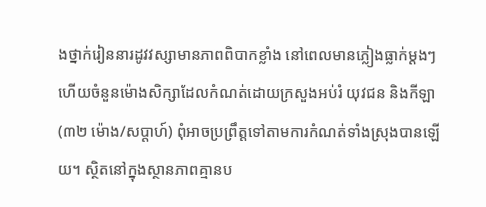ងថ្នាក់រៀននារដូវវស្សាមានភាពពិបាកខ្លាំង នៅពេលមានភ្លៀងធ្លាក់ម្ដងៗ ហើយចំនួនម៉ោងសិក្សាដែលកំណត់ដោយក្រសួងអប់រំ យុវជន និងកីឡា (៣២ ម៉ោង/សប្តាហ៍) ពុំអាចប្រព្រឹត្តទៅតាមការកំណត់ទាំងស្រុងបានឡើយ។ ស្ថិតនៅក្នុងស្ថានភាពគ្មានប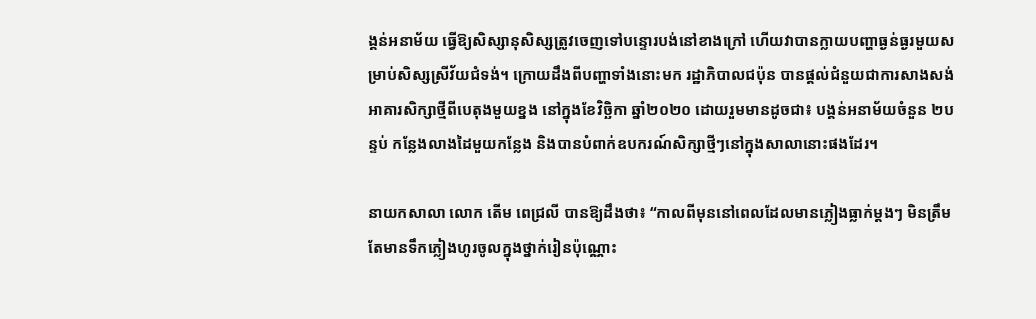ង្គន់អនាម័យ ធ្វើឱ្យសិស្សានុសិស្សត្រូវចេញទៅបន្ទោរបង់នៅខាងក្រៅ ហើយវាបានក្លាយបញ្ហាធ្ងន់ធ្ងរមួយសម្រាប់សិស្សស្រីវ័យជំទង់។ ក្រោយដឹងពីបញ្ហាទាំងនោះមក រដ្ឋាភិបាលជប៉ុន បានផ្ដល់ជំនួយជាការសាងសង់អាគារសិក្សាថ្មីពីបេតុងមួយខ្នង នៅក្នុងខែវិច្ឆិកា ឆ្នាំ២០២០ ដោយរួមមានដូចជា៖ បង្គន់អនាម័យចំនួន ២បន្ទប់ កន្លែងលាងដៃមួយកន្លែង និងបានបំពាក់ឧបករណ៍សិក្សាថ្មីៗនៅក្នុងសាលានោះផងដែរ។

នាយកសាលា លោក តើម ពេជ្រលី បានឱ្យដឹងថា៖ “កាលពីមុននៅពេលដែលមានភ្លៀងធ្លាក់ម្តងៗ មិនត្រឹមតែមានទឹកភ្លៀងហូរចូលក្នុងថ្នាក់រៀនប៉ុណ្ណោះ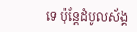ទេ ប៉ុន្តែដំបូលស័ង្គ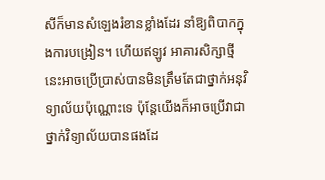សីក៏មានសំឡេងរំខានខ្លាំងដែរ នាំឱ្យពិបាកក្នុងការបង្រៀន។ ហើយឥឡូវ អាគារសិក្សាថ្មីនេះអាចប្រើប្រាស់បានមិនត្រឹមតែជាថ្នាក់អនុវិទ្យាល័យប៉ុណ្ណោះទេ ប៉ុន្តែយើងក៏អាចប្រើវាជាថ្នាក់វិទ្យាល័យបានផងដែ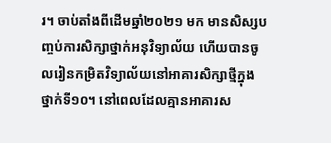រ។ ចាប់តាំងពីដើមឆ្នាំ២០២១ មក មានសិស្សបញ្ចប់ការសិក្សាថ្នាក់អនុវិទ្យាល័យ ហើយបានចូលរៀនកម្រិតវិទ្យាល័យនៅអាគារសិក្សាថ្មីក្នុងថ្នាក់ទី១០។ នៅពេលដែលគ្មានអាគារស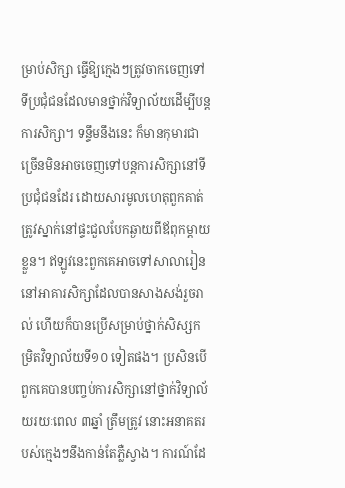ម្រាប់សិក្សា ធ្វើឱ្យក្មេងៗត្រូវចាកចេញទៅទីប្រជុំជនដែលមានថ្នាក់វិទ្យាល័យដើម្បីបន្តការសិក្សា។ ទន្ទឹមនឹងនេះ ក៏មានកុមារជាច្រើនមិនអាចចេញទៅបន្តការសិក្សានៅទីប្រជុំជនដែរ ដោយសារមូលហេតុពួកគាត់ត្រូវស្នាក់នៅផ្ទះជួលបែកឆ្ងាយពីឪពុកម្តាយខ្លួន។ ឥឡូវនេះពួកគេអាចទៅសាលារៀននៅអាគារសិក្សាដែលបានសាងសង់រួចរាល់ ហើយក៏បានប្រើសម្រាប់ថ្នាក់សិស្សកម្រិតវិទ្យាល័យទី១០ ទៀតផង។ ប្រសិនបើពួកគេបានបញ្ចប់ការសិក្សានៅថ្នាក់វិទ្យាល័យរយៈពេល ៣ឆ្នាំ ត្រឹមត្រូវ នោះអនាគតរបស់ក្មេងៗនឹងកាន់តែភ្លឺស្វាង។ ការណ៍ដែ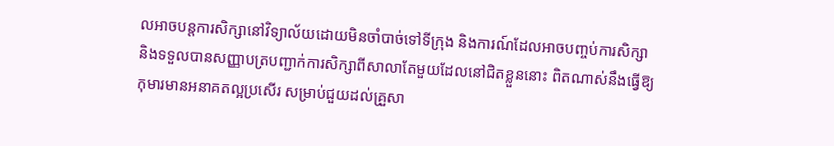លអាចបន្តការសិក្សានៅវិទ្យាល័យដោយមិនចាំបាច់ទៅទីក្រុង និងការណ៍ដែលអាចបញ្ចប់ការសិក្សា និងទទួលបានសញ្ញាបត្របញ្ជាក់ការសិក្សាពីសាលាតែមួយដែលនៅជិតខ្លួននោះ ពិតណាស់នឹងធ្វើឱ្យកុមារមានអនាគតល្អប្រសើរ សម្រាប់ជួយដល់គ្រួសា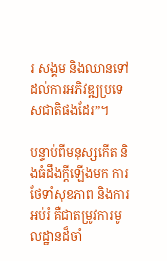រ សង្គម និងឈានទៅដល់ការអភិវឌ្ឍប្រទេសជាតិផងដែរ”។

បន្ទាប់ពីមនុស្សកើត និងធំដឹងក្តីឡើងមក ការថែទាំសុខភាព និងការអប់រំ គឺជាតម្រូវការមូលដ្ឋានដ៏ចាំ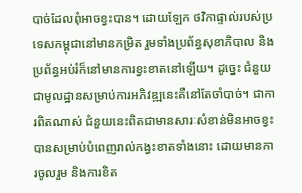បាច់ដែលពុំអាចខ្វះបាន។ ដោយឡែក ថវិកាផ្ទាល់របស់ប្រទេសកម្ពុជានៅមានកម្រិត រួមទាំងប្រព័ន្ធសុខាភិបាល និងប្រព័ន្ធអប់រំក៏នៅមានការខ្វះខាតនៅឡើយ។ ដូច្នេះ ជំនួយជាមូលដ្ឋានសម្រាប់ការអភិវឌ្ឍនេះគឺនៅតែចាំបាច់។ ជាការពិតណាស់ ជំនួយនេះពិតជាមានសារៈសំខាន់មិនអាចខ្វះបានសម្រាប់បំពេញរាល់កង្វះខាតទាំងនោះ ដោយមានការចូលរួម និងការខិត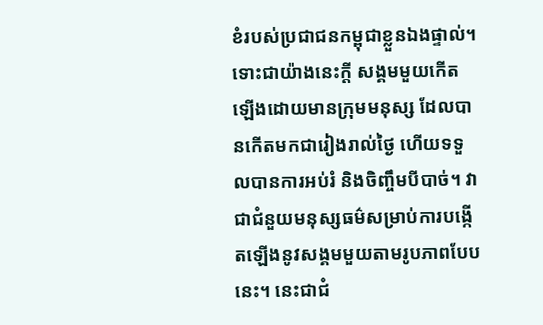ខំរបស់ប្រជាជនកម្ពុជាខ្លួនឯងផ្ទាល់។ ទោះជាយ៉ាងនេះក្តី សង្គមមួយកើតឡើងដោយមានក្រុមមនុស្ស ដែលបានកើតមកជារៀងរាល់ថ្ងៃ ហើយទទួលបានការអប់រំ និងចិញ្ចឹមបីបាច់។ វាជាជំនួយមនុស្សធម៌សម្រាប់ការបង្កើតឡើងនូវសង្គមមួយតាមរូបភាពបែបនេះ។ នេះជាជំ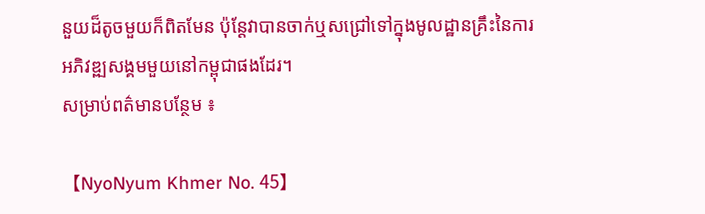នួយដ៏តូចមួយក៏ពិតមែន ប៉ុន្តែវាបានចាក់ឬសជ្រៅទៅក្នុងមូលដ្ឋានគ្រឹះនៃការអភិវឌ្ឍសង្គមមួយនៅកម្ពុជាផងដែរ។
សម្រាប់ពត៌មានបន្ថែម ៖

【NyoNyum Khmer No. 45】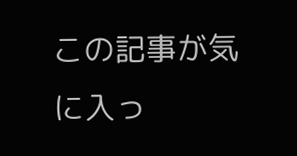この記事が気に入っ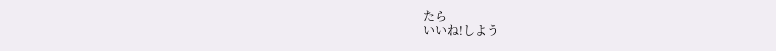たら
いいね!しよう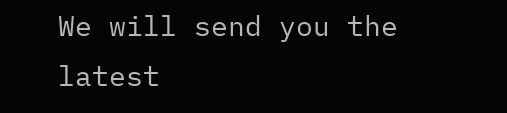We will send you the latest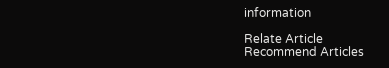information

Relate Article
Recommend Articles